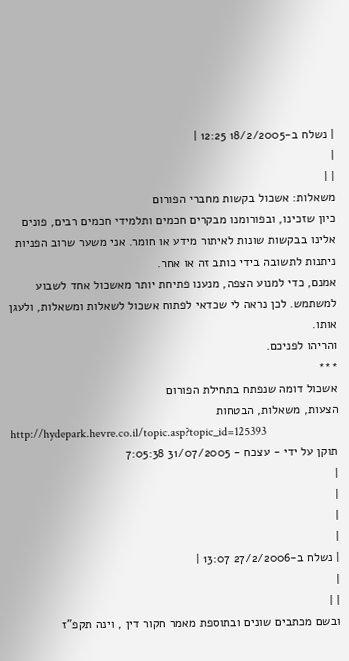| נשלח ב-18/2/2005 12:25 |
|
| |
משאלות: אשכול בקשות מחברי הפורום
כיון שזכינו, ובפורומנו מבקרים חכמים ותלמידי חכמים רבים, פונים אלינו בבקשות שונות לאיתור מידע או חומר. אני משער שרוב הפניות ניתנות לתשובה בידי כותב זה או אחר.
אמנם, כדי למנוע הצפה, מנענו פתיחת יותר מאשכול אחד לשבוע למשתמש. לכן נראה לי שכדאי לפתוח אשכול לשאלות ומשאלות, ולעגן אותו.
והריהו לפניכם.
***
אשכול דומה שנפתח בתחילת הפורום
הצעות, משאלות, הבטחות
http://hydepark.hevre.co.il/topic.asp?topic_id=125393
תוקן על ידי - עצכח - 31/07/2005 7:05:38
|
|
|
|
| נשלח ב-27/2/2006 13:07 |
|
| |
ובשם מכתבים שונים ובתוספת מאמר חקור דין , וינה תקפ"ז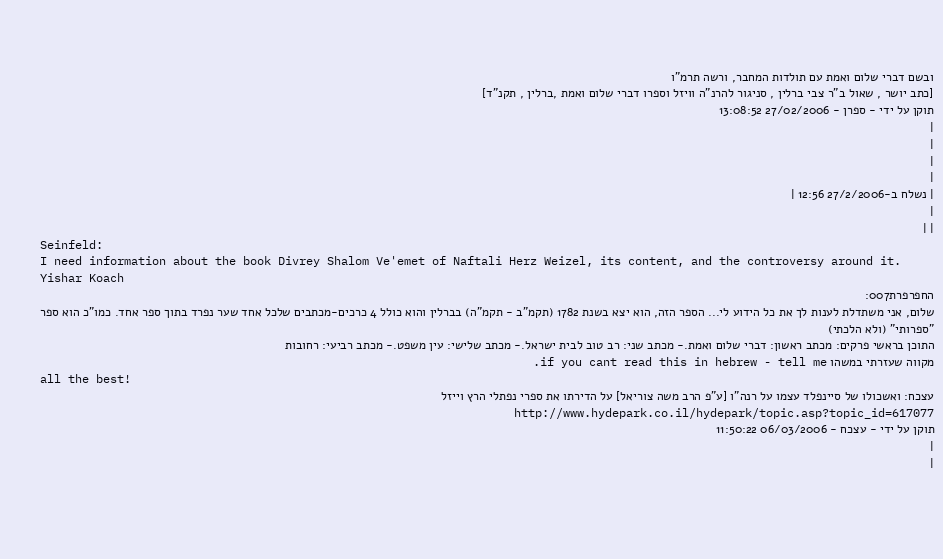ובשם דברי שלום ואמת עם תולדות המחבר, ורשה תרמ"ו
[כתב יושר , שאול ב"ר צבי ברלין , סניגור להרנ"ה וויזל וספרו דברי שלום ואמת ,ברלין , תקנ"ד]
תוקן על ידי - ספרן - 27/02/2006 13:08:52
|
|
|
|
| נשלח ב-27/2/2006 12:56 |
|
| |
Seinfeld:
I need information about the book Divrey Shalom Ve'emet of Naftali Herz Weizel, its content, and the controversy around it.
Yishar Koach
החפרפרת007:
שלום, אני משתדלת לענות לך את כל הידוע לי... הספר הזה, הוא יצא בשנת 1782 (תקמ"ב - תקמ"ה) בברלין והוא כולל 4 כרכים-מכתבים שלכל אחד שער נפרד בתוך ספר אחד. כמו"כ הוא ספר "ספרותי" (ולא הלכתי)
התוכן בראשי פרקים: מכתב ראשון: דברי שלום ואמת.- מכתב שני: רב טוב לבית ישראל.- מכתב שלישי: עין משפט.- מכתב רביעי: רחובות
מקווה שעזרתי במשהו if you cant read this in hebrew - tell me.
all the best!
עצכח: ואשכולו של סיינפלד עצמו על רנה"ו [ע"פ הרב משה צוריאל] על הדירתו את ספרי נפתלי הרץ וייזל http://www.hydepark.co.il/hydepark/topic.asp?topic_id=617077
תוקן על ידי - עצכח - 06/03/2006 11:50:22
|
|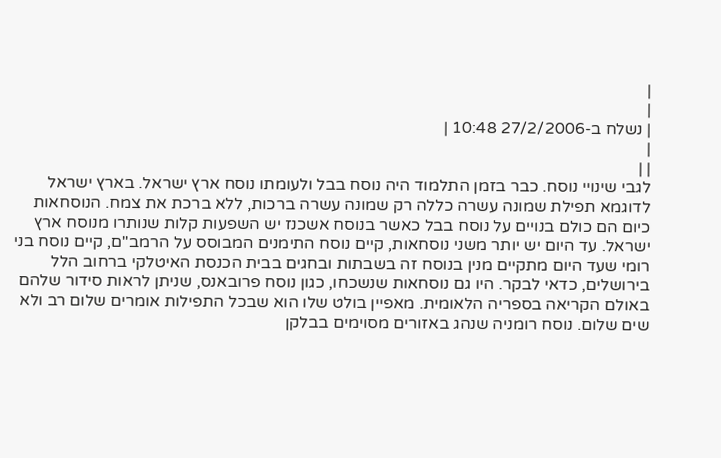|
|
| נשלח ב-27/2/2006 10:48 |
|
| |
לגבי שינויי נוסח. כבר בזמן התלמוד היה נוסח בבל ולעומתו נוסח ארץ ישראל. בארץ ישראל לדוגמא תפילת שמונה עשרה כללה רק שמונה עשרה ברכות, ללא ברכת את צמח. הנוסחאות כיום הם כולם בנויים על נוסח בבל כאשר בנוסח אשכנז יש השפעות קלות שנותרו מנוסח ארץ ישראל. עד היום יש יותר משני נוסחאות, קיים נוסח התימנים המבוסס על הרמב"ם, קיים נוסח בני רומי שעד היום מתקיים מנין בנוסח זה בשבתות ובחגים בבית הכנסת האיטלקי ברחוב הלל בירושלים, כדאי לבקר. היו גם נוסחאות שנשכחו, כגון נוסח פרובאנס, שניתן לראות סידור שלהם באולם הקריאה בספריה הלאומית. מאפיין בולט שלו הוא שבכל התפילות אומרים שלום רב ולא שים שלום. נוסח רומניה שנהג באזורים מסוימים בבלקן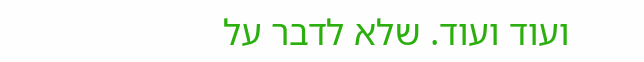ועוד ועוד. שלא לדבר על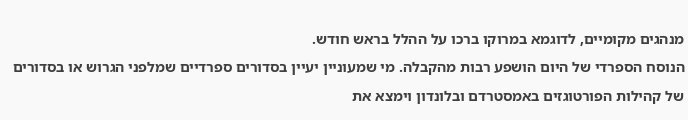מנהגים מקומיים, לדוגמא במרוקו ברכו על ההלל בראש חודש.
הנוסח הספרדי של היום הושפע רבות מהקבלה. מי שמעוניין יעיין בסדורים ספרדיים שמלפני הגרוש או בסדורים של קהילות הפורטוגזים באמסטרדם ובלונדון וימצא את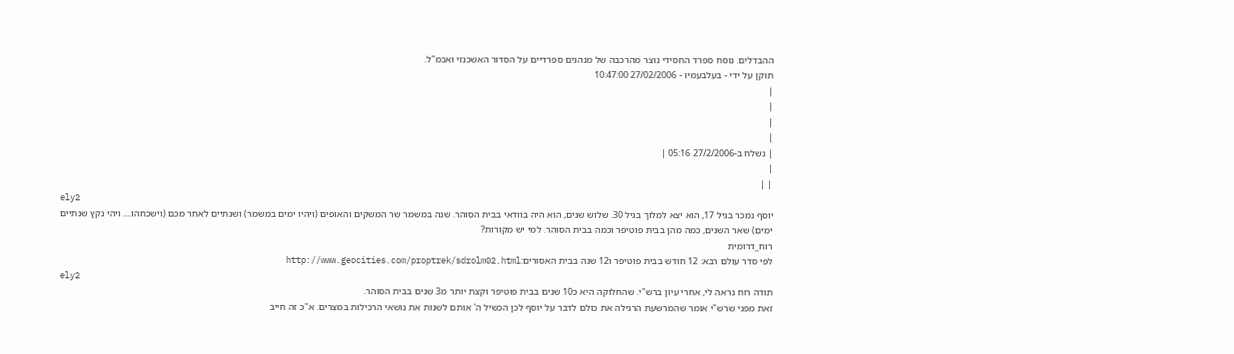ההבדלים. נוסח ספרד החסידי נוצר מהרכבה של מנהגים ספרדיים על הסדור האשכנזי ואכמ"ל.
תוקן על ידי - בעלבעמיו - 27/02/2006 10:47:00
|
|
|
|
| נשלח ב-27/2/2006 05:16 |
|
| |
ely2
יוסף נמכר בגיל 17, הוא יצא למלוך בגיל 30. שלוש שנים, הוא היה בוודאי בבית הסוהר. שנה במשמר שר המשקים והאופים (ויהיו ימים במשמר) ושנתיים לאחר מכם (וישכחהו.... ויהי נקץ שנתיים ימים) שאר השנים, כמה מהן בבית פוטיפר וכמה בבית הסוהר. למי יש מקורות?
רוח_דרומית
לפי סדר עולם רבא: 12 חודש בבית פוטיפר ו12 שנה בבית האסורים:http://www.geocities.com/proptrek/sdrolm02.html
ely2
תודה רוח נראה לי, אחרי עיון ברש"י. שהחלוקה היא כ10 שנים בבית פוטיפר וקצת יותר מ3 שנים בבית הסוהר.
זאת מפני שרש"י אומר שהמרשעת הרגילה את כולם לדבר על יוסף לכן הכשיל ה' אותם לשנות את נושאי הרכילות במצרים. א"כ זה חייב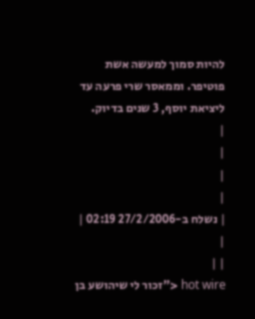להיות סמוך למעשה אשת פוטיפר. וממאסר שרי פרעה עד ליציאת יוסף, 3 שנים בדיוק.
|
|
|
|
| נשלח ב-27/2/2006 02:19 |
|
| |
hot wire <"זכור לי שיהושע בן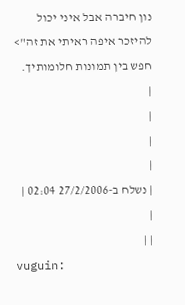נון חיברה אבל איני יכול להיזכר איפה ראיתי את זה"> חפש בין תמונות חלומותיך.
|
|
|
|
| נשלח ב-27/2/2006 02:04 |
|
| |
vuguin: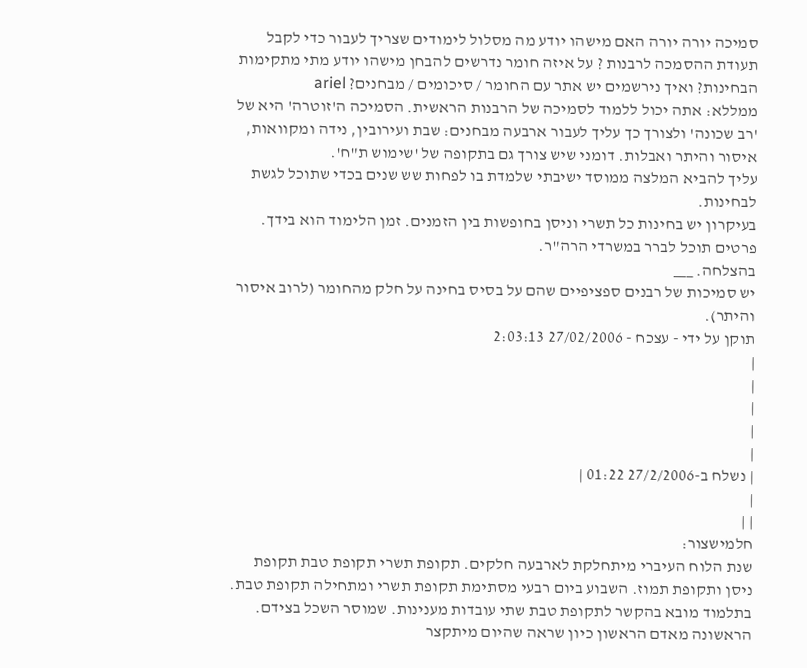סמיכה יורה יורה האם מישהו יודע מה מסלול לימודים שצריך לעבור כדי לקבל תעודת ההסמכה לרבנות ? על איזה חומר נדרשים להבחן מישהו יודע מתי מתקימות הבחינות? ואיך נירשמים יש אתר עם החומר / סיכומים / מבחנים? ariel
ממללא: אתה יכול ללמוד לסמיכה של הרבנות הראשית. הסמיכה ה'זוטרה' היא של 'רב שכונה' ולצורך כך עליך לעבור ארבעה מבחנים: שבת ועירובין, נידה ומקוואות, איסור והיתר ואבלות. דומני שיש צורך גם בתקופה של 'שימוש ת"ח'.
עליך להביא המלצה ממוסד ישיבתי שלמדת בו לפחות שש שנים בכדי שתוכל לגשת לבחינות.
בעיקרון יש בחינות כל תשרי וניסן בחופשות בין הזמנים. זמן הלימוד הוא בידך.
פרטים תוכל לברר במשרדי הרה"ר.
בהצלחה. ___
יש סמיכות של רבנים ספציפיים שהם על בסיס בחינה על חלק מהחומר (לרוב איסור והיתר).
תוקן על ידי - עצכח - 27/02/2006 2:03:13
|
|
|
|
|
| נשלח ב-27/2/2006 01:22 |
|
| |
חלמישצור:
שנת הלוח העיברי מיתחלקת לארבעה חלקים. תקופת תשרי תקופת טבת תקופת ניסן ותקופת תמוז. השבוע ביום רבעי מסתימת תקופת תשרי ומתחילה תקופת טבת. בתלמוד מובא בהקשר לתקופת טבת שתי עובדות מענינות. שמוסר השכל בצידם. הראשונה מאדם הראשון כיון שראה שהיום מיתקצר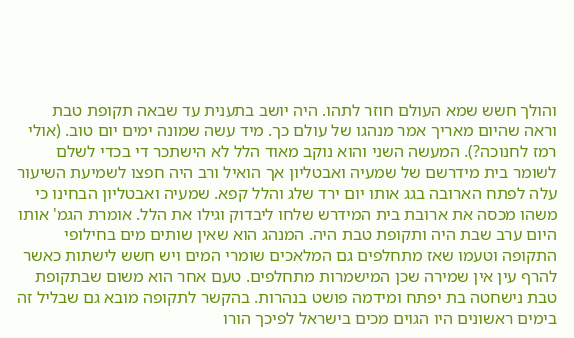והולך חשש שמא העולם חוזר לתהו. היה יושב בתענית עד שבאה תקופת טבת וראה שהיום מאריך אמר מנהגו של עולם כך. מיד עשה שמונה ימים יום טוב. (אולי רמז לחנוכה?). המעשה השני והוא נוקב מאוד הלל לא הישתכר די בכדי לשלם לשומר בית מידרשם של שמעיה ואבטליון אך הואיל ורב היה חפצו לשמיעת השיעור עלה לפתח הארובה בגג אותו יום ירד שלג והלל קפא. שמעיה ואבטליון הבחינו כי משהו מכסה את ארובת בית המידרש שלחו ליבדוק וגילו את הלל. אומרת הגמ' אותו היום ערב שבת היה ותקופת טבת היה. המנהג הוא שאין שותים מים בחילופי התקופה וטעמו שאז מתחלפים גם המלאכים שומרי המים ויש חשש לישתות כאשר להרף עין אין שמירה שכן המישמרות מתחלפים. טעם אחר הוא משום שבתקופת טבת נישחטה בת יפתח ומידמה פושט בנהרות. בהקשר לתקופה מובא גם שבליל זה בימים ראשונים היו הגוים מכים בישראל לפיכך הורו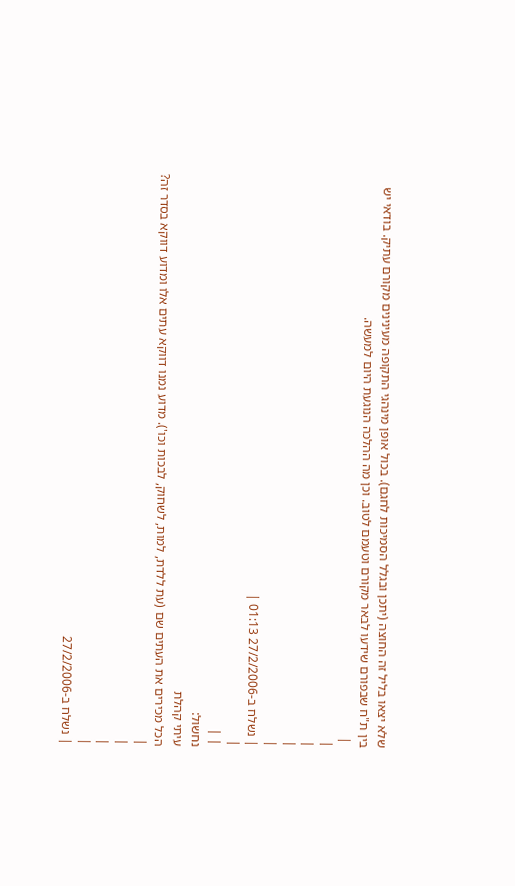שלא יצאו בליל זה החוצה (יתכן ובגלל הסמיכות לחגם). בכול אופן מינהגי התקופה מעינינים מקורם עתיק. בודאי יש בין ת"ח שבפורם שידעו לבאר מקורם וטעמם לטוב. וכן מה ההלכה הנוגעת היום למעשה.
 |
|
|
|
|
| נשלח ב-27/2/2006 01:13 |
|
| |
נחשול:
עיתי קהלת
הכל מכירים את העתים שם (עת ללדת, למות, לשחוק, לבכות וכו'). מדוע נמנו דווקא עתים אלו ומדוע דווקא בסדר זה?
|
|
|
|
| נשלח ב-27/2/2006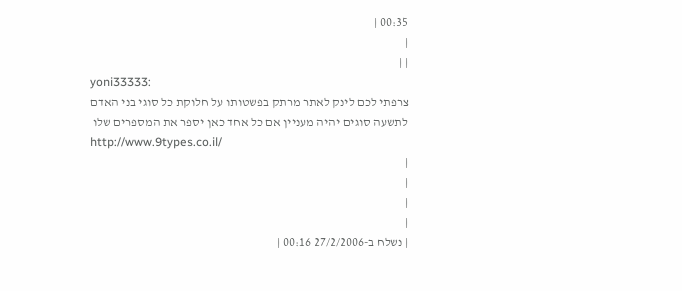00:35 |
|
| |
yoni33333:
צרפתי לכם לינק לאתר מרתק בפשטותו על חלוקת כל סוגי בני האדם לתשעה סוגים יהיה מעניין אם כל אחד כאן יספר את המספרים שלו
http://www.9types.co.il/
|
|
|
|
| נשלח ב-27/2/2006 00:16 |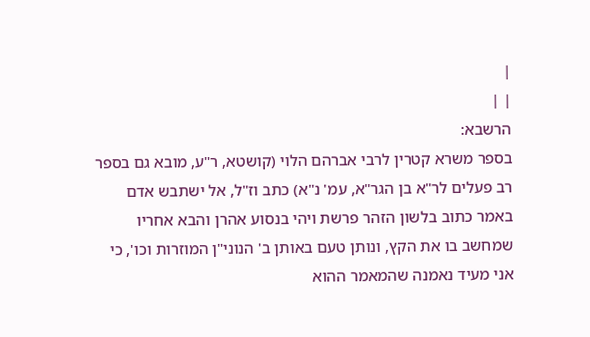|
| |
הרשבא:
בספר משרא קטרין לרבי אברהם הלוי (קושטא, ר"ע, מובא גם בספר רב פעלים לר"א בן הגר"א, עמ' נ"א) כתב וז"ל, אל ישתבש אדם באמר כתוב בלשון הזהר פרשת ויהי בנסוע אהרן והבא אחריו שמחשב בו את הקץ, ונותן טעם באותן ב' הנוני"ן המוזרות וכו', כי אני מעיד נאמנה שהמאמר ההוא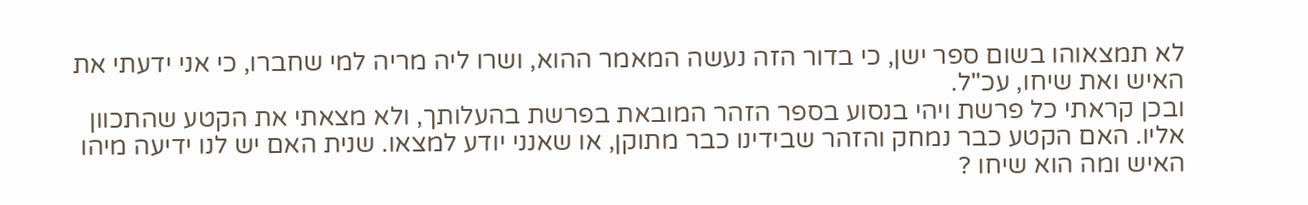לא תמצאוהו בשום ספר ישן, כי בדור הזה נעשה המאמר ההוא, ושרו ליה מריה למי שחברו, כי אני ידעתי את האיש ואת שיחו, עכ"ל.
ובכן קראתי כל פרשת ויהי בנסוע בספר הזהר המובאת בפרשת בהעלותך, ולא מצאתי את הקטע שהתכוון אליו. האם הקטע כבר נמחק והזהר שבידינו כבר מתוקן, או שאנני יודע למצאו. שנית האם יש לנו ידיעה מיהו האיש ומה הוא שיחו ?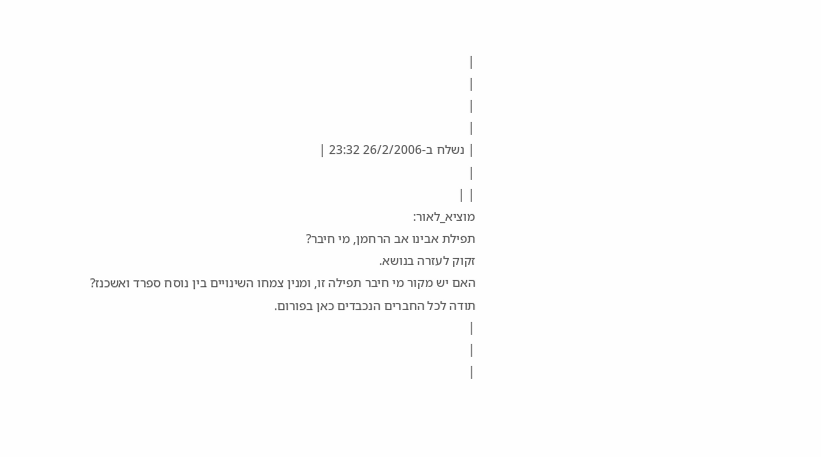|
|
|
|
| נשלח ב-26/2/2006 23:32 |
|
| |
מוציא_לאור:
תפילת אבינו אב הרחמן, מי חיבר?
זקוק לעזרה בנושא.
האם יש מקור מי חיבר תפילה זו, ומנין צמחו השינויים בין נוסח ספרד ואשכנז?
תודה לכל החברים הנכבדים כאן בפורום.
|
|
|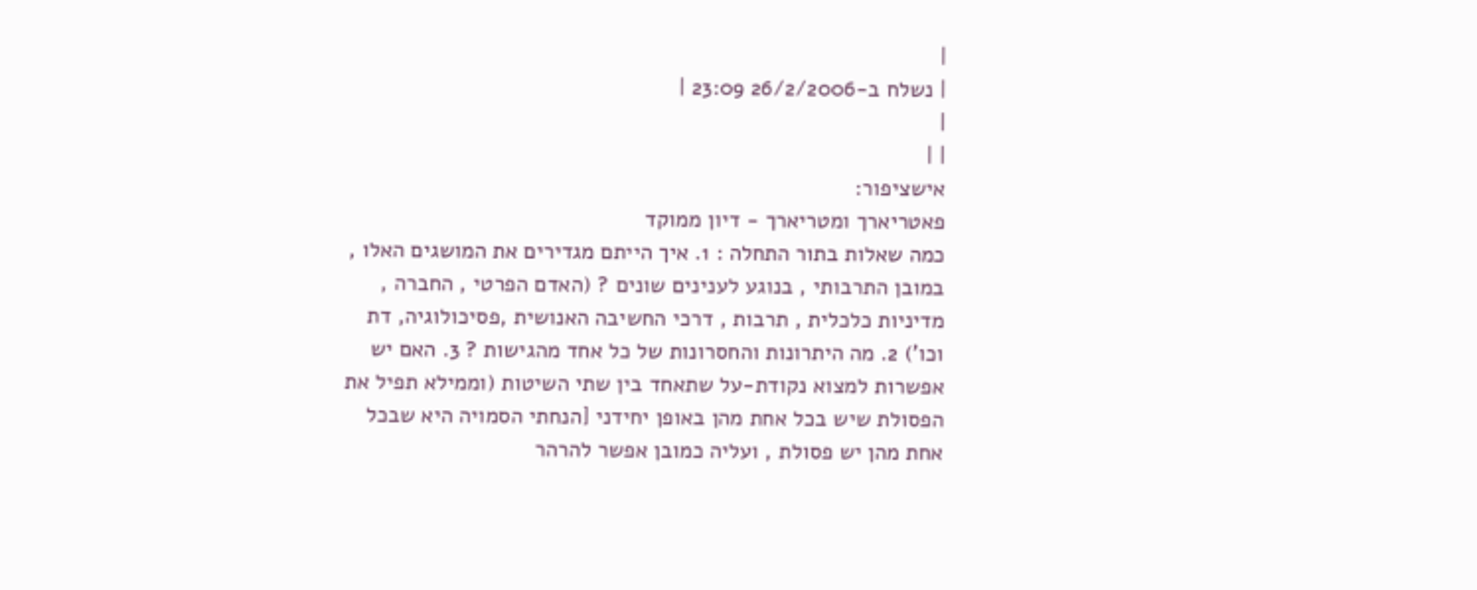|
| נשלח ב-26/2/2006 23:09 |
|
| |
אישציפור:
פאטריארך ומטריארך - דיון ממוקד
כמה שאלות בתור התחלה : 1. איך הייתם מגדירים את המושגים האלו , במובן התרבותי , בנוגע לענינים שונים ? (האדם הפרטי , החברה , מדיניות כלכלית , תרבות , דרכי החשיבה האנושית ,פסיכולוגיה, דת וכו') 2. מה היתרונות והחסרונות של כל אחד מהגישות ? 3. האם יש אפשרות למצוא נקודת-על שתאחד בין שתי השיטות (וממילא תפיל את הפסולת שיש בכל אחת מהן באופן יחידני [הנחתי הסמויה היא שבכל אחת מהן יש פסולת , ועליה כמובן אפשר להרהר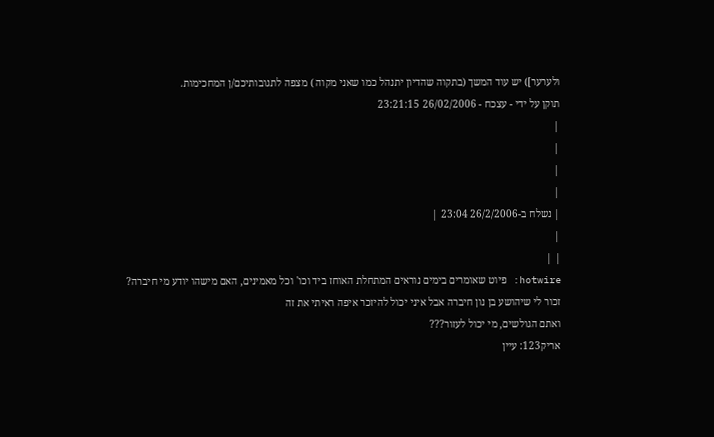ולערער]) יש עוד המשך (בתקוה שהדיון יתנהל כמו שאני מקוה ) מצפה לתגובותיכם/ן המחכימות.
תוקן על ידי - עצכח - 26/02/2006 23:21:15
|
|
|
|
| נשלח ב-26/2/2006 23:04 |
|
| |
hotwire: פיוט שאומרים בימים נוראים המתחלת האוחז ביד וכו' וכל מאמינים, האם מישהו יודע מי חיברה?
זכור לי שיהושע בן נון חיברה אבל איני יכול להיזכר איפה ראיתי את זה
ואתם הגולשים, מי יכול לעזור???
אריק123: עיין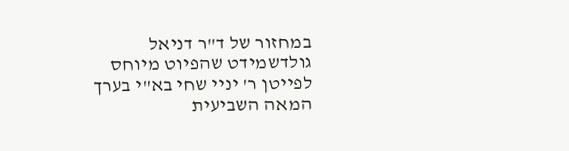במחזור של ד"ר דניאל גולדשמידט שהפיוט מיוחס לפייטן ר' יניי שחי בא"י בערך המאה השביעית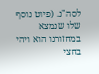לסה"נ. (פיוט נוסף שלו שנמצא במחזורנו הוא ויהי בחצי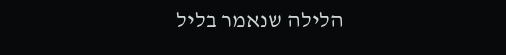הלילה שנאמר בליל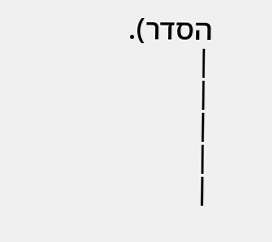הסדר).
|
|
|
|
|